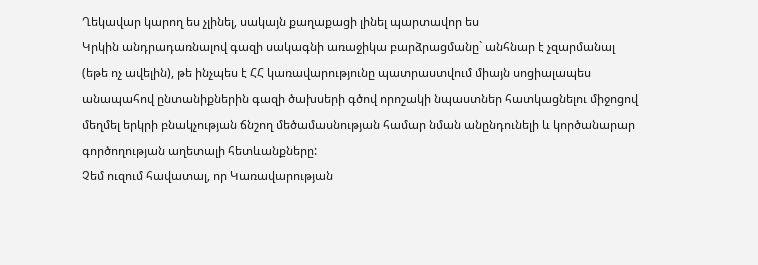Ղեկավար կարող ես չլինել, սակայն քաղաքացի լինել պարտավոր ես
Կրկին անդրադառնալով գազի սակագնի առաջիկա բարձրացմանը` անհնար է չզարմանալ (եթե ոչ ավելին), թե ինչպես է ՀՀ կառավարությունը պատրաստվում միայն սոցիալապես անապահով ընտանիքներին գազի ծախսերի գծով որոշակի նպաստներ հատկացնելու միջոցով մեղմել երկրի բնակչության ճնշող մեծամասնության համար նման անընդունելի և կործանարար գործողության աղետալի հետևանքները:
Չեմ ուզում հավատալ, որ Կառավարության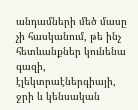անդամների մեծ մասը չի հասկանում, թե ինչ հետևանքներ կունենա գազի, էլեկտրաէներգիայի, ջրի և կենսական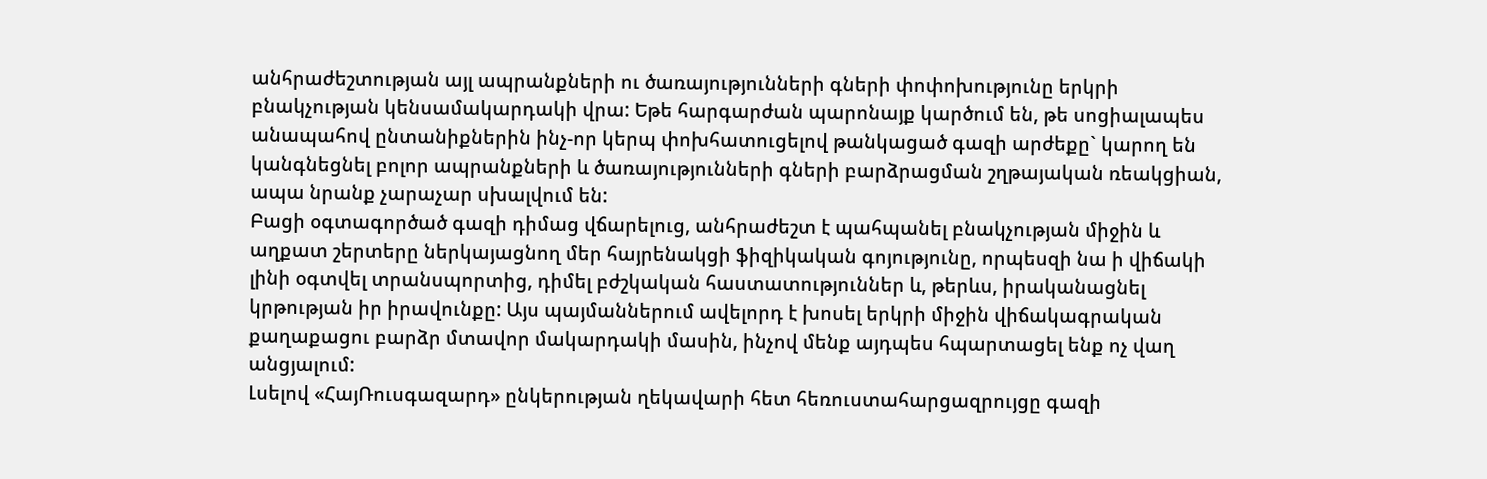անհրաժեշտության այլ ապրանքների ու ծառայությունների գների փոփոխությունը երկրի բնակչության կենսամակարդակի վրա: Եթե հարգարժան պարոնայք կարծում են, թե սոցիալապես անապահով ընտանիքներին ինչ-որ կերպ փոխհատուցելով թանկացած գազի արժեքը` կարող են կանգնեցնել բոլոր ապրանքների և ծառայությունների գների բարձրացման շղթայական ռեակցիան, ապա նրանք չարաչար սխալվում են:
Բացի օգտագործած գազի դիմաց վճարելուց, անհրաժեշտ է պահպանել բնակչության միջին և աղքատ շերտերը ներկայացնող մեր հայրենակցի ֆիզիկական գոյությունը, որպեսզի նա ի վիճակի լինի օգտվել տրանսպորտից, դիմել բժշկական հաստատություններ և, թերևս, իրականացնել կրթության իր իրավունքը: Այս պայմաններում ավելորդ է խոսել երկրի միջին վիճակագրական քաղաքացու բարձր մտավոր մակարդակի մասին, ինչով մենք այդպես հպարտացել ենք ոչ վաղ անցյալում:
Լսելով «ՀայՌուսգազարդ» ընկերության ղեկավարի հետ հեռուստահարցազրույցը գազի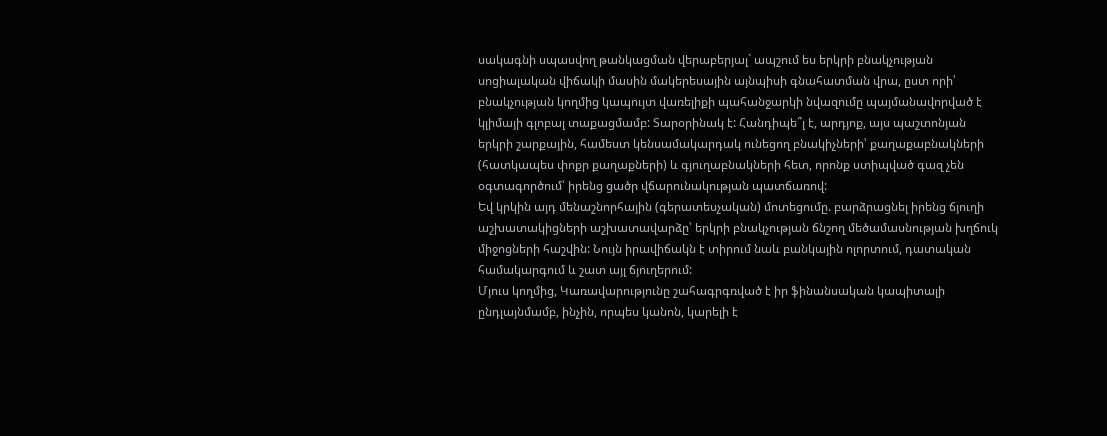սակագնի սպասվող թանկացման վերաբերյալ` ապշում ես երկրի բնակչության սոցիալական վիճակի մասին մակերեսային այնպիսի գնահատման վրա, ըստ որի՝ բնակչության կողմից կապույտ վառելիքի պահանջարկի նվազումը պայմանավորված է կլիմայի գլոբալ տաքացմամբ: Տարօրինակ է: Հանդիպե՞լ է, արդյոք, այս պաշտոնյան երկրի շարքային, համեստ կենսամակարդակ ունեցող բնակիչների՝ քաղաքաբնակների (հատկապես փոքր քաղաքների) և գյուղաբնակների հետ, որոնք ստիպված գազ չեն օգտագործում՝ իրենց ցածր վճարունակության պատճառով:
Եվ կրկին այդ մենաշնորհային (գերատեսչական) մոտեցումը. բարձրացնել իրենց ճյուղի աշխատակիցների աշխատավարձը՝ երկրի բնակչության ճնշող մեծամասնության խղճուկ միջոցների հաշվին: Նույն իրավիճակն է տիրում նաև բանկային ոլորտում, դատական համակարգում և շատ այլ ճյուղերում:
Մյուս կողմից, Կառավարությունը շահագրգռված է իր ֆինանսական կապիտալի ընդլայնմամբ, ինչին, որպես կանոն, կարելի է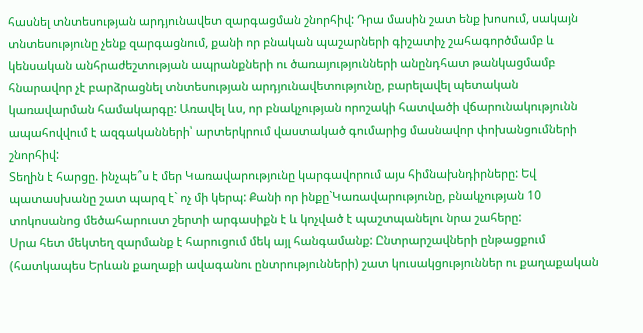հասնել տնտեսության արդյունավետ զարգացման շնորհիվ: Դրա մասին շատ ենք խոսում, սակայն տնտեսությունը չենք զարգացնում, քանի որ բնական պաշարների գիշատիչ շահագործմամբ և կենսական անհրաժեշտության ապրանքների ու ծառայությունների անընդհատ թանկացմամբ հնարավոր չէ բարձրացնել տնտեսության արդյունավետությունը, բարելավել պետական կառավարման համակարգը: Առավել ևս, որ բնակչության որոշակի հատվածի վճարունակությունն ապահովվում է ազգականների՝ արտերկրում վաստակած գումարից մասնավոր փոխանցումների շնորհիվ:
Տեղին է հարցը. ինչպե՞ս է մեր Կառավարությունը կարգավորում այս հիմնախնդիրները: Եվ պատասխանը շատ պարզ է` ոչ մի կերպ: Քանի որ ինքը`Կառավարությունը, բնակչության 10 տոկոսանոց մեծահարուստ շերտի արգասիքն է և կոչված է պաշտպանելու նրա շահերը:
Սրա հետ մեկտեղ զարմանք է հարուցում մեկ այլ հանգամանք: Ընտրարշավների ընթացքում (հատկապես Երևան քաղաքի ավագանու ընտրությունների) շատ կուսակցություններ ու քաղաքական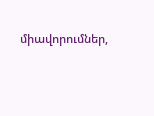միավորումներ,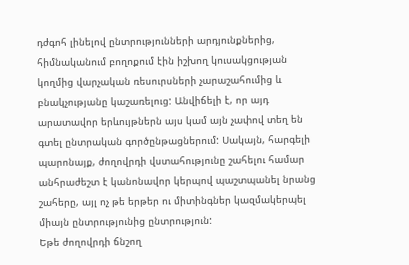դժգոհ լինելով ընտրությունների արդյունքներից, հիմնականում բողոքում էին իշխող կուսակցության կողմից վարչական ռեսուրսների չարաշահումից և բնակչությանը կաշառելուց: Անվիճելի է, որ այդ արատավոր երևույթներն այս կամ այն չափով տեղ են գտել ընտրական գործընթացներում: Սակայն, հարգելի պարոնայք, ժողովրդի վստահությունը շահելու համար անհրաժեշտ է կանոնավոր կերպով պաշտպանել նրանց շահերը, այլ ոչ թե երթեր ու միտինգներ կազմակերպել միայն ընտրությունից ընտրություն:
Եթե ժողովրդի ճնշող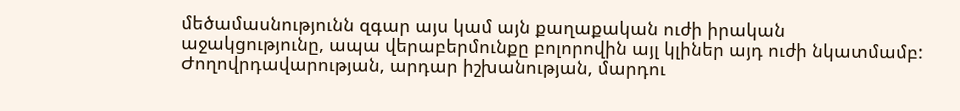մեծամասնությունն զգար այս կամ այն քաղաքական ուժի իրական աջակցությունը, ապա վերաբերմունքը բոլորովին այլ կլիներ այդ ուժի նկատմամբ: Ժողովրդավարության, արդար իշխանության, մարդու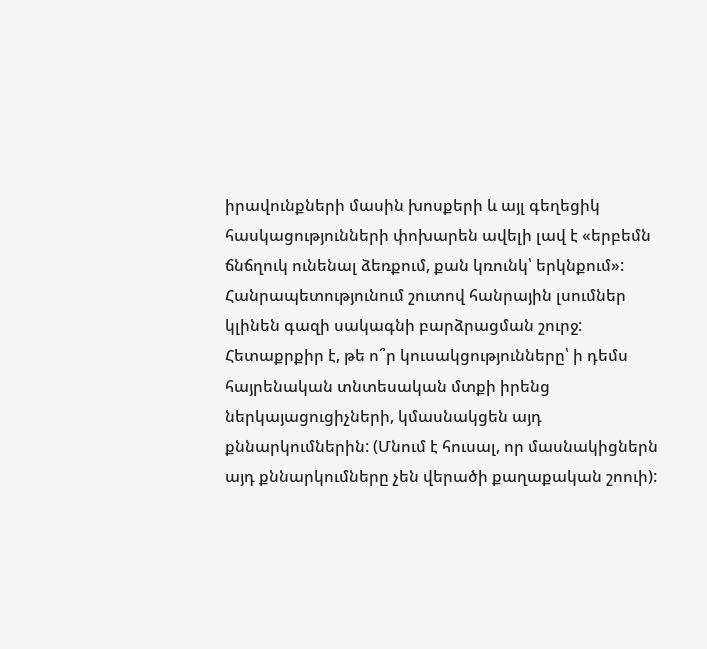իրավունքների մասին խոսքերի և այլ գեղեցիկ հասկացությունների փոխարեն ավելի լավ է «երբեմն ճնճղուկ ունենալ ձեռքում, քան կռունկ՝ երկնքում»:
Հանրապետությունում շուտով հանրային լսումներ կլինեն գազի սակագնի բարձրացման շուրջ: Հետաքրքիր է, թե ո՞ր կուսակցությունները՝ ի դեմս հայրենական տնտեսական մտքի իրենց ներկայացուցիչների, կմասնակցեն այդ քննարկումներին: (Մնում է հուսալ, որ մասնակիցներն այդ քննարկումները չեն վերածի քաղաքական շոուի):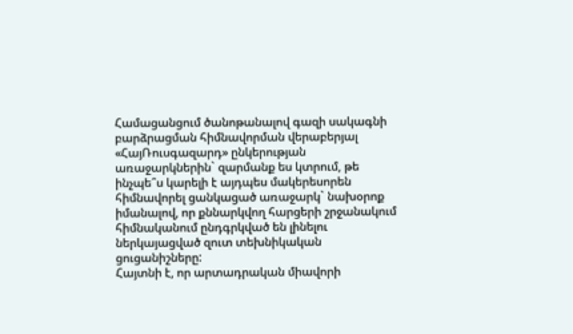Համացանցում ծանոթանալով գազի սակագնի բարձրացման հիմնավորման վերաբերյալ «ՀայՌուսգազարդ» ընկերության առաջարկներին` զարմանք ես կտրում, թե ինչպե՞ս կարելի է այդպես մակերեսորեն հիմնավորել ցանկացած առաջարկ` նախօրոք իմանալով, որ քննարկվող հարցերի շրջանակում հիմնականում ընդգրկված են լինելու ներկայացված զուտ տեխնիկական ցուցանիշները:
Հայտնի է, որ արտադրական միավորի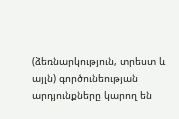(ձեռնարկություն, տրեստ և այլն) գործունեության արդյունքները կարող են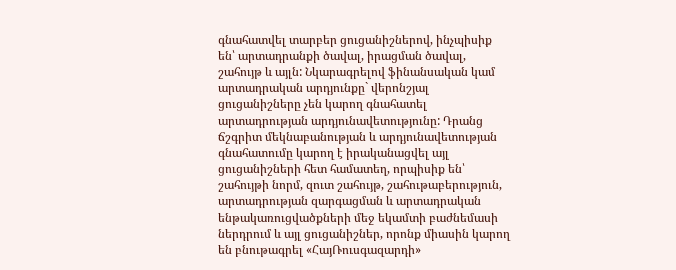գնահատվել տարբեր ցուցանիշներով, ինչպիսիք են՝ արտադրանքի ծավալ, իրացման ծավալ, շահույթ և այլն: Նկարագրելով ֆինանսական կամ արտադրական արդյունքը` վերոնշյալ ցուցանիշները չեն կարող գնահատել արտադրության արդյունավետությունը: Դրանց ճշգրիտ մեկնաբանության և արդյունավետության գնահատումը կարող է իրականացվել այլ ցուցանիշների հետ համատեղ, որպիսիք են՝ շահույթի նորմ, զուտ շահույթ, շահութաբերություն, արտադրության զարգացման և արտադրական ենթակառուցվածքների մեջ եկամտի բաժնեմասի ներդրում և այլ ցուցանիշներ, որոնք միասին կարող են բնութագրել «ՀայՌուսգազարդի»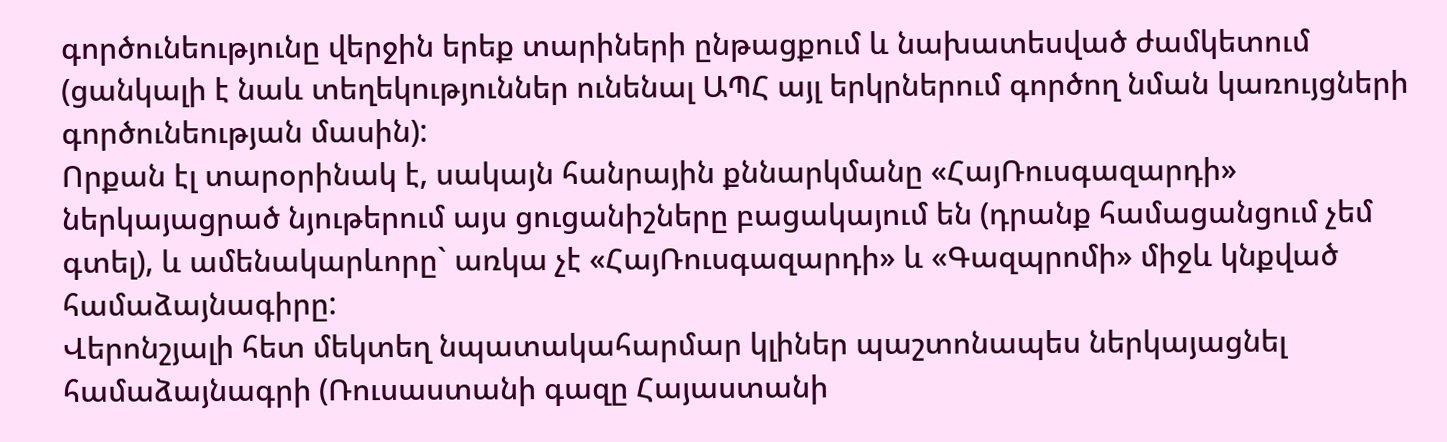գործունեությունը վերջին երեք տարիների ընթացքում և նախատեսված ժամկետում (ցանկալի է նաև տեղեկություններ ունենալ ԱՊՀ այլ երկրներում գործող նման կառույցների գործունեության մասին):
Որքան էլ տարօրինակ է, սակայն հանրային քննարկմանը «ՀայՌուսգազարդի» ներկայացրած նյութերում այս ցուցանիշները բացակայում են (դրանք համացանցում չեմ գտել), և ամենակարևորը` առկա չէ «ՀայՌուսգազարդի» և «Գազպրոմի» միջև կնքված համաձայնագիրը:
Վերոնշյալի հետ մեկտեղ նպատակահարմար կլիներ պաշտոնապես ներկայացնել համաձայնագրի (Ռուսաստանի գազը Հայաստանի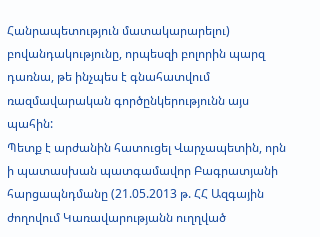Հանրապետություն մատակարարելու) բովանդակությունը, որպեսզի բոլորին պարզ դառնա, թե ինչպես է գնահատվում ռազմավարական գործընկերությունն այս պահին:
Պետք է արժանին հատուցել Վարչապետին, որն ի պատասխան պատգամավոր Բագրատյանի հարցապնդմանը (21.05.2013 թ. ՀՀ Ազգային ժողովում Կառավարությանն ուղղված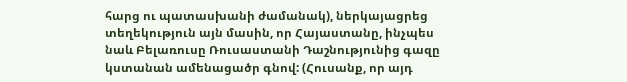հարց ու պատասխանի ժամանակ), ներկայացրեց տեղեկություն այն մասին, որ Հայաստանը, ինչպես նաև Բելառուսը Ռուսաստանի Դաշնությունից գազը կստանան ամենացածր գնով: (Հուսանք, որ այդ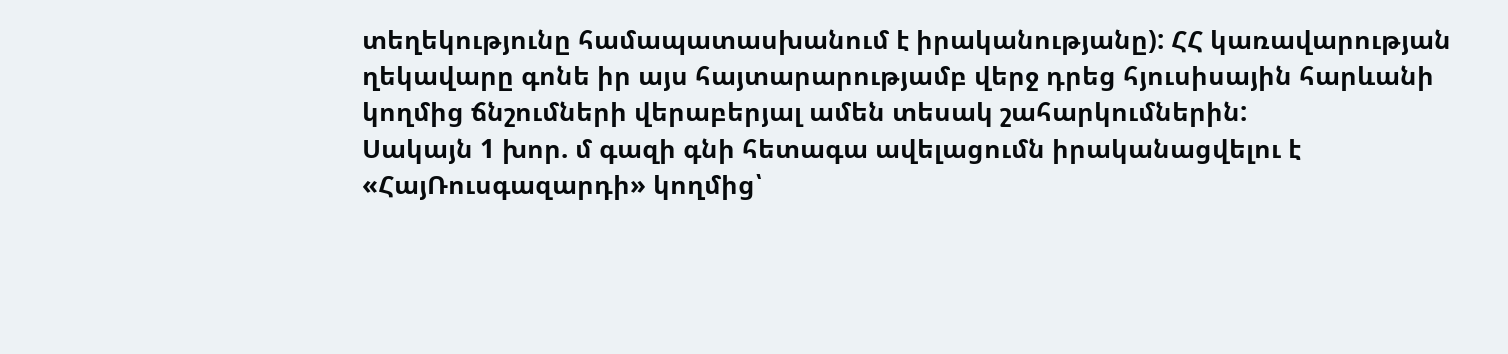տեղեկությունը համապատասխանում է իրականությանը): ՀՀ կառավարության ղեկավարը գոնե իր այս հայտարարությամբ վերջ դրեց հյուսիսային հարևանի կողմից ճնշումների վերաբերյալ ամեն տեսակ շահարկումներին:
Սակայն 1 խոր. մ գազի գնի հետագա ավելացումն իրականացվելու է «ՀայՌուսգազարդի» կողմից՝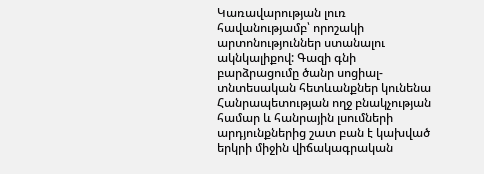Կառավարության լուռ հավանությամբ՝ որոշակի արտոնություններ ստանալու ակնկալիքով: Գազի գնի բարձրացումը ծանր սոցիալ-տնտեսական հետևանքներ կունենա Հանրապետության ողջ բնակչության համար և հանրային լսումների արդյունքներից շատ բան է կախված երկրի միջին վիճակագրական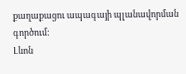քաղաքացու ապագայի պլանավորման գործում:
Լևոն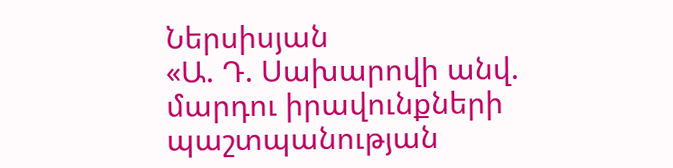Ներսիսյան
«Ա. Դ. Սախարովի անվ. մարդու իրավունքների պաշտպանության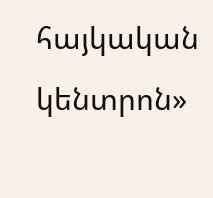հայկական կենտրոն»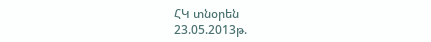ՀԿ տնօրեն
23.05.2013թ.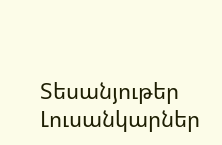Տեսանյութեր
Լուսանկարներ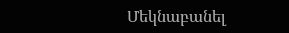Մեկնաբանել